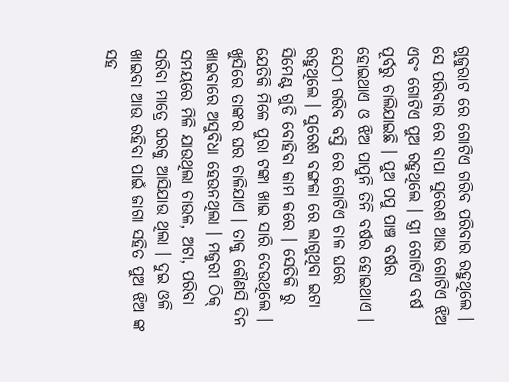ଗୁଜୁରାଟ ରେ ଗୋଟିଏ ଗରିବ ପରିବାର ରହୁଥିଲେ । ସେ ପରିବାର ରେ ବାପା ସୁରେଶ ଆଉ ଗୋଟିଏ ଝିଅ ଏବଂ ଗୋଟିଏ ପୁଅ ରହୁଥିଲେ । ସ୍ତ୍ରୀ ଗୋଟିଏ ବର୍ଷ ପୂର୍ବରୁ ଚାଲିଯାଇଛି । ପୁଅ ପପୁ ପାଞ୍ଚ ବର୍ଷର ହୋଇଥାଏ ଓ ଝିଅ ପାପୁନି ତିନି ବର୍ଷର ହୋଇଥାଏ । ସେଠୀ ଗରିବ ବସ୍ତି ରେ ଗୋଟିଏ ଚାଳ ଘରେ ରହୁଥିଲେ । ସୁରେଶ ବଙ୍ଗଳା ରେ ଲାଗୁଥିବା ଇଟା ସିମେଣ୍ଟ ଗୁଡି ବୋହିବା କାମ କରେ । ସେତିକି ରୁ ଯେତିକି ମିଳେ ପୁରା ଟଙ୍କା ଖାଇ ସାରି ଦେଉଥିଲେ । ଖୁସିରେ ତାଙ୍କର ଘର ଚାଳିଯାଏ । ତାକୁ କୌଣସି ଦିନ ଖାଇବାରେ ଅସୁବିଧା ହେଉନଥିଲା । ମଜୁରୀ ଠିକ୍ ସମୟରେ ମିଳି ଯାଉଥିଲା ଚାଉଳ, ଅଟା, ପରିବା ସରିବା ମାତ୍ରେ ଘରକୁ ଆସିଯାଉ ଥିଲା । ଦୁଇ ଓଳି ଖାଇବା ଆଉ ରହିବା ପାଇଁ ଜାଗା ସହିତ ପୁଅ ଝିଅ ଙ୍କ ସହ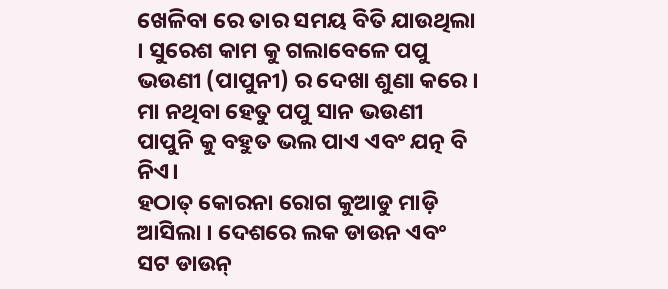ଖେଳିବା ରେ ତାର ସମୟ ବିତି ଯାଉଥିଲା । ସୁରେଶ କାମ କୁ ଗଲାବେଳେ ପପୁ ଭଉଣୀ (ପାପୁନୀ) ର ଦେଖା ଶୁଣା କରେ । ମା ନଥିବା ହେତୁ ପପୁ ସାନ ଭଉଣୀ ପାପୁନି କୁ ବହୁତ ଭଲ ପାଏ ଏବଂ ଯତ୍ନ ବି ନିଏ।
ହଠାତ୍ କୋରନା ରୋଗ କୁଆଡୁ ମାଡ଼ି ଆସିଲା । ଦେଶରେ ଲକ ଡାଉନ ଏବଂ ସଟ ଡାଉନ୍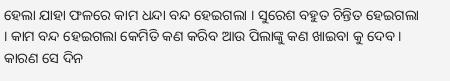ହେଲା ଯାହା ଫଳରେ କାମ ଧନ୍ଦା ବନ୍ଦ ହେଇଗଲା । ସୁରେଶ ବହୁତ ଚିନ୍ତିତ ହେଇଗଲା । କାମ ବନ୍ଦ ହେଇଗଲା କେମିତି କଣ କରିବ ଆଉ ପିଲାଙ୍କୁ କଣ ଖାଇବା କୁ ଦେବ । କାରଣ ସେ ଦିନ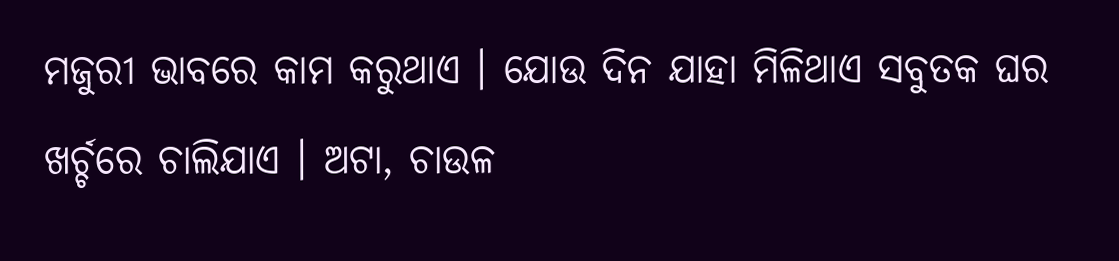ମଜୁରୀ ଭାବରେ କାମ କରୁଥାଏ । ଯୋଉ ଦିନ ଯାହା ମିଳିଥାଏ ସବୁତକ ଘର ଖର୍ଚ୍ଚରେ ଚାଲିଯାଏ । ଅଟା, ଚାଉଳ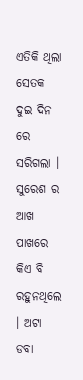ଏତିକି ଥିଲା ସେତକ ଦୁଇ ଦିନ ରେ ସରିଗଲା । ସୁରେଶ ର ଆଖ ପାଖରେ କିଏ ବି ରହୁନଥିଲେ । ଅଟା ଡବା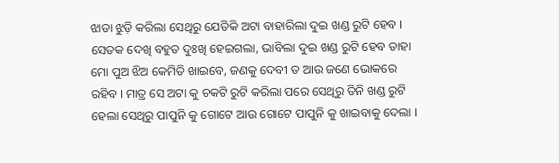ଝାଡା ଝୁଡ଼ି କରିଲା ସେଥିରୁ ଯେତିକି ଅଟା ବାହାରିଲା ଦୁଇ ଖଣ୍ଡ ରୁଟି ହେବ । ସେତକ ଦେଖି ବହୁତ ଦୁଃଖି ହେଇଗଲା, ଭାବିଲା ଦୁଇ ଖଣ୍ଡ ରୁଟି ହେବ ତାହା ମୋ ପୁଅ ଝିଅ କେମିତି ଖାଇବେ, ଜଣକୁ ଦେବୀ ତ ଆଉ ଜଣେ ଭୋକରେ ରହିବ । ମାତ୍ର ସେ ଅଟା କୁ ଚକଟି ରୁଟି କରିଲା ପରେ ସେଥିରୁ ତିନି ଖଣ୍ଡ ରୁଟି ହେଲା ସେଥିରୁ ପାପୁନି କୁ ଗୋଟେ ଆଉ ଗୋଟେ ପାପୁନି କୁ ଖାଇବାକୁ ଦେଲା ।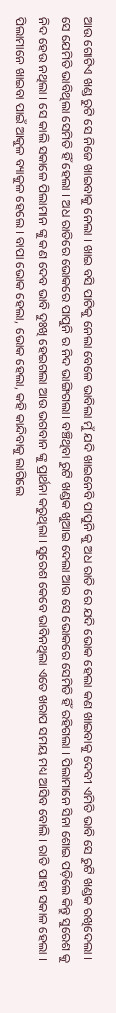ଆଉ ଗୋଟିଏ ଖଣ୍ଡ ରୁଟି ସେ ନିଜେ ଖାଇବାକୁ ନେଲା । ଖାଇ ବସି ପାଟିକୁ ନେଲା ବେଳେ ଭାବିଲା ମୁଁ ଯଦି ଖାଇନେବି ପାପୁନି କୁ ଅଧ ରାତି ରେ ଯଦି ଭୋକ ହେଲା କଣ ଖାଇବାକୁ ଦେବୀ ଏମିତି ଭାବି ସେ ରୁଟି ଖଣ୍ଡକ ରଖିଦେଲା । ସେ ଯେମିତି ଭାବିଥିଲା ସେମିତି ହିଁ ହେଲା । ଅଧ ରାତିରେ ଭୋକରେ ପାପୁନି ର ନିଦ ଭାଙ୍ଗିଗଲା। ବଞ୍ଚିଥିବା ରୁଟି ଖଣ୍ଡକ ଖୁଆଇ ଦେଲା ଆଉ ସେ ଭୋକରେ ସେମିତି ହିଁ ରହିଗଲା । ପିଲାମାନେ ସିନା ଶୋଇ ପଡ଼ିଲେ କିନ୍ତୁ ସୁରେଶ କୁ ନିଦ ହେଉ ନଥିଲା । ସେ କାଲି ସକାଳେ ପିଲାମାନ ଙ୍କୁ କଣ ଦେବ ଭାବି ଦୁଃଖି ହେଇଗଲା ଆଉ ଭଗବାନ ଙ୍କୁ ପ୍ରାର୍ଥନା କରୁଥିଲା । ସୁରେଶ କେବେ ଭାବିନଥିଲା ଏତେ ଖରାପ ସମୟ ମଧ୍ୟ ଆସିବ ବୋଲି । ରାତି ପାହୀ ସକାଳ ହେଲା । ପିଲାମାନେ ଖାଇବା ପାଇଁ ଆକୁଳ ବ୍ୟାକୁଳ ହେଲେ । ବାପା ଭୋକ ହେଲା, ଭୋକ ହେଲା, କହି କାନ୍ଦିବାକୁ ଲାଗିଲେ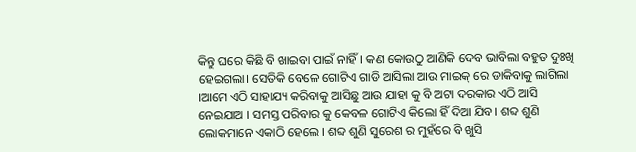କିନ୍ତୁ ଘରେ କିଛି ବି ଖାଇବା ପାଇଁ ନାହିଁ। କଣ କୋଉଠୁ ଆଣିକି ଦେବ ଭାବିଲା ବହୁତ ଦୁଃଖି ହେଇଗଲା। ସେତିକି ବେଳେ ଗୋଟିଏ ଗାଡି ଆସିଲା ଆଉ ମାଇକ୍ ରେ ଡାକିବାକୁ ଲାଗିଲା ।ଆମେ ଏଠି ସାହାଯ୍ୟ କରିବାକୁ ଆସିଛୁ ଆଉ ଯାହା କୁ ବି ଅଟା ଦରକାର ଏଠି ଆସି ନେଇଯାଅ । ସମସ୍ତ ପରିବାର କୁ କେବଳ ଗୋଟିଏ କିଲୋ ହିଁ ଦିଆ ଯିବ। ଶବ୍ଦ ଶୁଣି ଲୋକମାନେ ଏକାଠି ହେଲେ । ଶବ୍ଦ ଶୁଣି ସୁରେଶ ର ମୁହଁରେ ବି ଖୁସି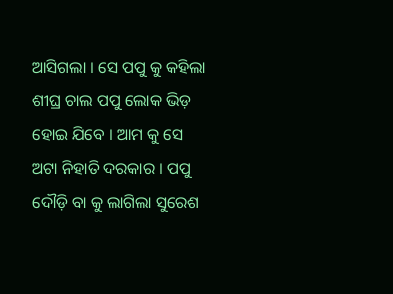ଆସିଗଲା । ସେ ପପୁ କୁ କହିଲା ଶୀଘ୍ର ଚାଲ ପପୁ ଲୋକ ଭିଡ଼ ହୋଇ ଯିବେ । ଆମ କୁ ସେ ଅଟା ନିହାତି ଦରକାର । ପପୁ ଦୌଡ଼ି ବା କୁ ଲାଗିଲା ସୁରେଶ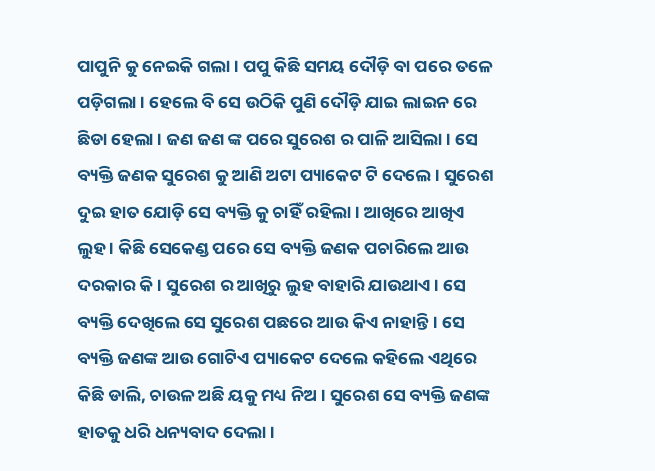ପାପୁନି କୁ ନେଇକି ଗଲା । ପପୁ କିଛି ସମୟ ଦୌଡ଼ି ବା ପରେ ତଳେ ପଡ଼ିଗଲା । ହେଲେ ବି ସେ ଉଠିକି ପୁଣି ଦୌଡ଼ି ଯାଇ ଲାଇନ ରେ ଛିଡା ହେଲା । ଜଣ ଜଣ ଙ୍କ ପରେ ସୁରେଶ ର ପାଳି ଆସିଲା । ସେ ବ୍ୟକ୍ତି ଜଣକ ସୁରେଶ କୁ ଆଣି ଅଟା ପ୍ୟାକେଟ ଟି ଦେଲେ । ସୁରେଶ ଦୁଇ ହାତ ଯୋଡ଼ି ସେ ବ୍ୟକ୍ତି କୁ ଚାହିଁ ରହିଲା । ଆଖିରେ ଆଖିଏ ଲୁହ । କିଛି ସେକେଣ୍ଡ ପରେ ସେ ବ୍ୟକ୍ତି ଜଣକ ପଚାରିଲେ ଆଉ ଦରକାର କି । ସୁରେଶ ର ଆଖିରୁ ଲୁହ ବାହାରି ଯାଉଥାଏ। ସେ ବ୍ୟକ୍ତି ଦେଖିଲେ ସେ ସୁରେଶ ପଛରେ ଆଉ କିଏ ନାହାନ୍ତି। ସେ ବ୍ୟକ୍ତି ଜଣଙ୍କ ଆଉ ଗୋଟିଏ ପ୍ୟାକେଟ ଦେଲେ କହିଲେ ଏଥିରେ କିଛି ଡାଲି, ଚାଉଳ ଅଛି ୟକୁ ମଧ୍ୟ ନିଅ । ସୁରେଶ ସେ ବ୍ୟକ୍ତି ଜଣଙ୍କ ହାତକୁ ଧରି ଧନ୍ୟବାଦ ଦେଲା ।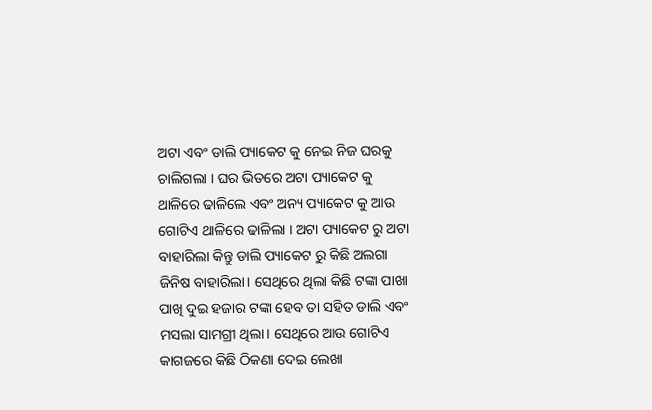ଅଟା ଏବଂ ଡାଲି ପ୍ୟାକେଟ କୁ ନେଇ ନିଜ ଘରକୁ ଚାଲିଗଲା । ଘର ଭିତରେ ଅଟା ପ୍ୟାକେଟ କୁ ଥାଳିରେ ଢାଳିଲେ ଏବଂ ଅନ୍ୟ ପ୍ୟାକେଟ କୁ ଆଉ ଗୋଟିଏ ଥାଳିରେ ଢାଳିଲା । ଅଟା ପ୍ୟାକେଟ ରୁ ଅଟା ବାହାରିଲା କିନ୍ତୁ ଡାଲି ପ୍ୟାକେଟ ରୁ କିଛି ଅଲଗା ଜିନିଷ ବାହାରିଲା। ସେଥିରେ ଥିଲା କିଛି ଟଙ୍କା ପାଖା ପାଖି ଦୁଇ ହଜାର ଟଙ୍କା ହେବ ତା ସହିତ ଡାଲି ଏବଂ ମସଲା ସାମଗ୍ରୀ ଥିଲା। ସେଥିରେ ଆଉ ଗୋଟିଏ କାଗଜରେ କିଛି ଠିକଣା ଦେଇ ଲେଖା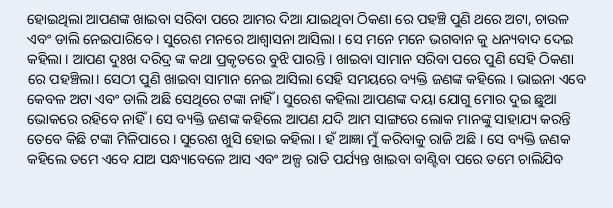ହୋଇଥିଲା ଆପଣଙ୍କ ଖାଇବା ସରିବା ପରେ ଆମର ଦିଆ ଯାଇଥିବା ଠିକଣା ରେ ପହଞ୍ଚି ପୁଣି ଥରେ ଅଟା, ଚାଉଳ ଏବଂ ଡାଲି ନେଇପାରିବେ । ସୁରେଶ ମନରେ ଆଶ୍ୱାସନା ଆସିଲା । ସେ ମନେ ମନେ ଭଗବାନ କୁ ଧନ୍ୟବାଦ ଦେଇ କହିଲା । ଆପଣ ଦୁଃଖ ଦରିଦ୍ର ଙ୍କ କଥା ପ୍ରକୃତରେ ବୁଝି ପାରନ୍ତି । ଖାଇବା ସାମାନ ସରିବା ପରେ ପୁଣି ସେହି ଠିକଣା ରେ ପହଞ୍ଚିଲା। ସେଠୀ ପୁଣି ଖାଇବା ସାମାନ ନେଇ ଆସିଲା ସେହି ସମୟରେ ବ୍ୟକ୍ତି ଜଣଙ୍କ କହିଲେ । ଭାଇନା ଏବେ କେବଳ ଅଟା ଏବଂ ଡାଲି ଅଛି ସେଥିରେ ଟଙ୍କା ନାହିଁ । ସୁରେଶ କହିଲା ଆପଣଙ୍କ ଦୟା ଯୋଗୁ ମୋର ଦୁଇ ଛୁଆ ଭୋକରେ ରହିବେ ନାହିଁ । ସେ ବ୍ୟକ୍ତି ଜଣଙ୍କ କହିଲେ ଆପଣ ଯଦି ଆମ ସାଙ୍ଗରେ ଲୋକ ମାନଙ୍କୁ ସାହାଯ୍ୟ କରନ୍ତି ତେବେ କିଛି ଟଙ୍କା ମିଳିପାରେ । ସୁରେଶ ଖୁସି ହୋଇ କହିଲା । ହଁ ଆଜ୍ଞା ମୁଁ କରିବାକୁ ରାଜି ଅଛି । ସେ ବ୍ୟକ୍ତି ଜଣକ କହିଲେ ତମେ ଏବେ ଯାଅ ସନ୍ଧ୍ୟାବେଳେ ଆସ ଏବଂ ଅଳ୍ପ ରାତି ପର୍ଯ୍ୟନ୍ତ ଖାଇବା ବାଣ୍ଟିବା ପରେ ତମେ ଚାଲିଯିବ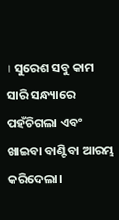। ସୁରେଶ ସବୁ କାମ ସାରି ସନ୍ଧ୍ୟାରେ ପହଁଚିଗଲା ଏବଂ ଖାଇବା ବାଣ୍ଟିବା ଆରମ୍ଭ କରିଦେଲା।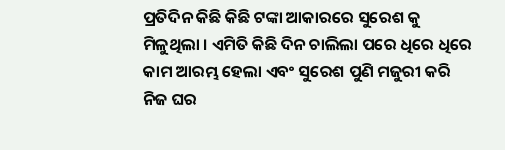ପ୍ରତିଦିନ କିଛି କିଛି ଟଙ୍କା ଆକାରରେ ସୁରେଶ କୁ ମିଳୁଥିଲା । ଏମିତି କିଛି ଦିନ ଚାଲିଲା ପରେ ଧିରେ ଧିରେ କାମ ଆରମ୍ଭ ହେଲା ଏବଂ ସୁରେଶ ପୁଣି ମଜୁରୀ କରି ନିଜ ଘର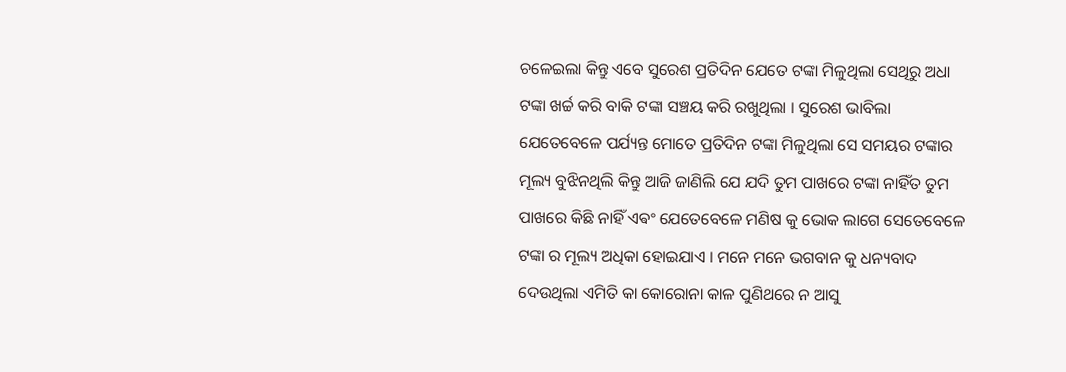ଚଳେଇଲା କିନ୍ତୁ ଏବେ ସୁରେଶ ପ୍ରତିଦିନ ଯେତେ ଟଙ୍କା ମିଳୁଥିଲା ସେଥିରୁ ଅଧା ଟଙ୍କା ଖର୍ଚ୍ଚ କରି ବାକି ଟଙ୍କା ସଞ୍ଚୟ କରି ରଖୁଥିଲା । ସୁରେଶ ଭାବିଲା ଯେତେବେଳେ ପର୍ଯ୍ୟନ୍ତ ମୋତେ ପ୍ରତିଦିନ ଟଙ୍କା ମିଳୁଥିଲା ସେ ସମୟର ଟଙ୍କାର ମୂଲ୍ୟ ବୁଝିନଥିଲି କିନ୍ତୁ ଆଜି ଜାଣିଲି ଯେ ଯଦି ତୁମ ପାଖରେ ଟଙ୍କା ନାହିଁତ ତୁମ ପାଖରେ କିଛି ନାହିଁ ଏଵଂ ଯେତେବେଳେ ମଣିଷ କୁ ଭୋକ ଲାଗେ ସେତେବେଳେ ଟଙ୍କା ର ମୂଲ୍ୟ ଅଧିକା ହୋଇଯାଏ । ମନେ ମନେ ଭଗବାନ କୁ ଧନ୍ୟବାଦ ଦେଉଥିଲା ଏମିତି କା କୋରୋନା କାଳ ପୁଣିଥରେ ନ ଆସୁ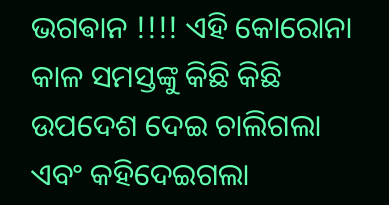ଭଗଵାନ !!!! ଏହି କୋରୋନା କାଳ ସମସ୍ତଙ୍କୁ କିଛି କିଛି ଉପଦେଶ ଦେଇ ଚାଲିଗଲା ଏବଂ କହିଦେଇଗଲା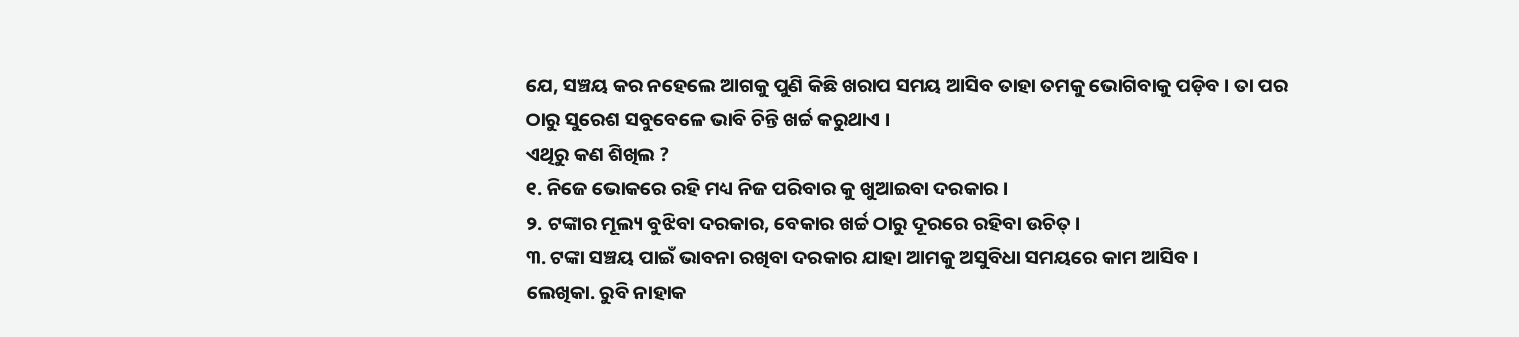ଯେ, ସଞ୍ଚୟ କର ନହେଲେ ଆଗକୁ ପୁଣି କିଛି ଖରାପ ସମୟ ଆସିବ ତାହା ତମକୁ ଭୋଗିବାକୁ ପଡ଼ିବ । ତା ପର ଠାରୁ ସୁରେଶ ସବୁବେଳେ ଭାବି ଚିନ୍ତି ଖର୍ଚ୍ଚ କରୁଥାଏ ।
ଏଥିରୁ କଣ ଶିଖିଲ ?
୧. ନିଜେ ଭୋକରେ ରହି ମଧ୍ୟ ନିଜ ପରିବାର କୁ ଖୁଆଇବା ଦରକାର ।
୨. ଟଙ୍କାର ମୂଲ୍ୟ ବୁଝିବା ଦରକାର, ବେକାର ଖର୍ଚ୍ଚ ଠାରୁ ଦୂରରେ ରହିବା ଉଚିତ୍ ।
୩. ଟଙ୍କା ସଞ୍ଚୟ ପାଇଁ ଭାବନା ରଖିବା ଦରକାର ଯାହା ଆମକୁ ଅସୁବିଧା ସମୟରେ କାମ ଆସିବ ।
ଲେଖିକା. ରୁବି ନାହାକ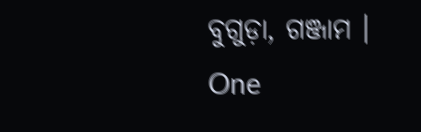ବୁଗୁଡ଼ା, ଗଞ୍ଜାମ ।
One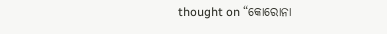thought on “କୋରୋନା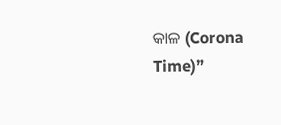କାଳ (Corona Time)”